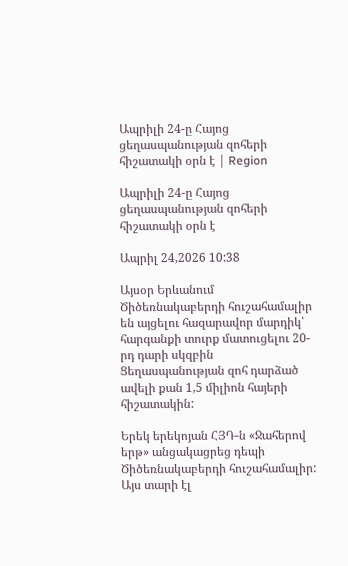Ապրիլի 24-ը Հայոց ցեղասպանության զոհերի հիշատակի օրն է | Region

Ապրիլի 24-ը Հայոց ցեղասպանության զոհերի հիշատակի օրն է

Ապրիլ 24,2026 10:38

Այսօր Երևանում Ծիծեռնակաբերդի հուշահամալիր են այցելու հազարավոր մարդիկ՝   հարգանքի տուրք մատուցելու 20-րդ դարի սկզբին Ցեղասպանության զոհ դարձած ավելի քան 1,5 միլիոն հայերի հիշատակին:

Երեկ երեկոյան ՀՅԴ-ն «Ջահերով երթ» անցակացրեց դեպի Ծիծեռնակաբերդի հուշահամալիր: Այս տարի էլ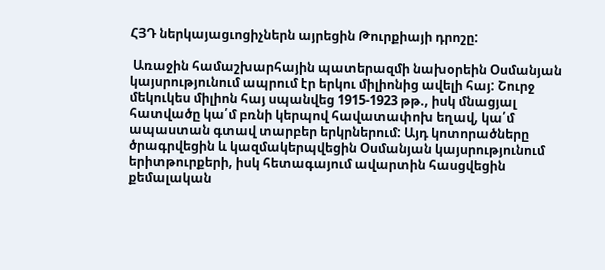ՀՅԴ ներկայացւոցիչներն այրեցին Թուրքիայի դրոշը:

 Առաջին համաշխարհային պատերազմի նախօրեին Օսմանյան կայսրությունում ապրում էր երկու միլիոնից ավելի հայ: Շուրջ մեկուկես միլիոն հայ սպանվեց 1915-1923 թթ., իսկ մնացյալ հատվածը կա՛մ բռնի կերպով հավատափոխ եղավ, կա՛մ ապաստան գտավ տարբեր երկրներում: Այդ կոտորածները ծրագրվեցին և կազմակերպվեցին Օսմանյան կայսրությունում երիտթուրքերի, իսկ հետագայում ավարտին հասցվեցին քեմալական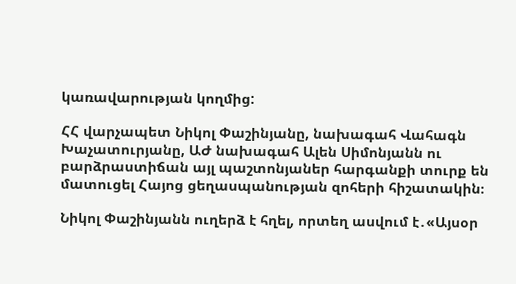կառավարության կողմից:

ՀՀ վարչապետ Նիկոլ Փաշինյանը, նախագահ Վահագն Խաչատուրյանը, ԱԺ նախագահ Ալեն Սիմոնյանն ու բարձրաստիճան այլ պաշտոնյաներ հարգանքի տուրք են մատուցել Հայոց ցեղասպանության զոհերի հիշատակին։

Նիկոլ Փաշինյանն ուղերձ է հղել, որտեղ ասվում է․«Այսօր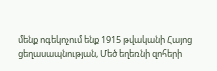մենք ոգեկոչում ենք 1915 թվականի Հայոց ցեղասապնության, Մեծ եղեռնի զոհերի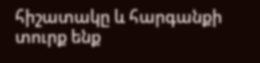հիշատակը և հարգանքի տուրք ենք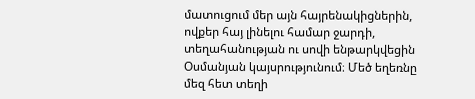մատուցում մեր այն հայրենակիցներին, ովքեր հայ լինելու համար ջարդի, տեղահանության ու սովի ենթարկվեցին Օսմանյան կայսրությունում։ Մեծ եղեռնը մեզ հետ տեղի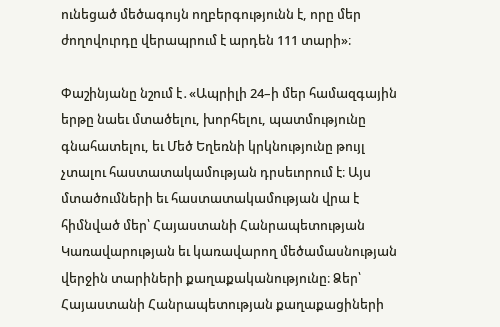ունեցած մեծագույն ողբերգությունն է, որը մեր ժողովուրդը վերապրում է արդեն 111 տարի»։

Փաշինյանը նշում է․«Ապրիլի 24–ի մեր համազգային երթը նաեւ մտածելու, խորհելու, պատմությունը գնահատելու, եւ Մեծ Եղեռնի կրկնությունը թույլ չտալու հաստատակամության դրսեւորում է։ Այս մտածումների եւ հաստատակամության վրա է հիմնված մեր՝ Հայաստանի Հանրապետության Կառավարության եւ կառավարող մեծամասնության վերջին տարիների քաղաքականությունը։ Ձեր՝ Հայաստանի Հանրապետության քաղաքացիների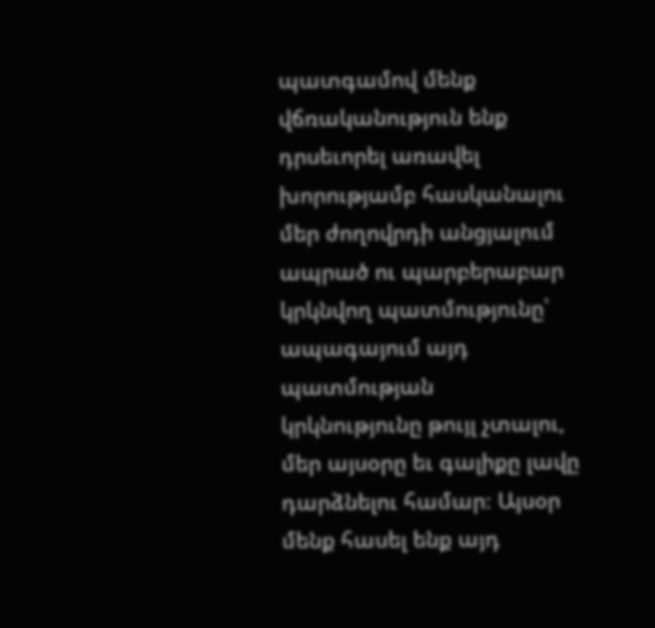պատգամով մենք վճռականություն ենք դրսեւորել առավել խորությամբ հասկանալու մեր ժողովրդի անցյալում ապրած ու պարբերաբար կրկնվող պատմությունը՝ ապագայում այդ պատմության կրկնությունը թույլ չտալու, մեր այսօրը եւ գալիքը լավը դարձնելու համար։ Այսօր մենք հասել ենք այդ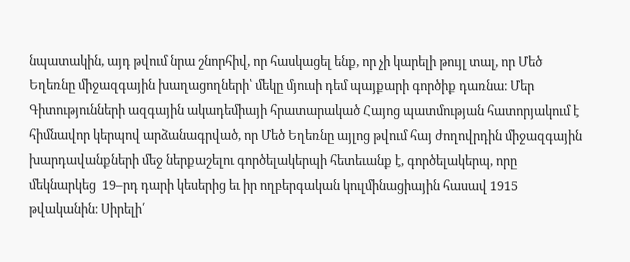նպատակին, այդ թվում նրա շնորհիվ, որ հասկացել ենք, որ չի կարելի թույլ տալ, որ Մեծ Եղեռնը միջազգային խաղացողների՝ մեկը մյուսի դեմ պայքարի գործիք դառնա։ Մեր Գիտությունների ազգային ակադեմիայի հրատարակած Հայոց պատմության հատորյակում է հիմնավոր կերպով արձանագրված, որ Մեծ Եղեռնը այլոց թվում հայ ժողովրդին միջազգային խարդավանքների մեջ ներքաշելու գործելակերպի հետեւանք է, գործելակերպ, որը մեկնարկեց  19–րդ դարի կեսերից եւ իր ողբերգական կուլմինացիային հասավ 1915 թվականին։ Սիրելի՛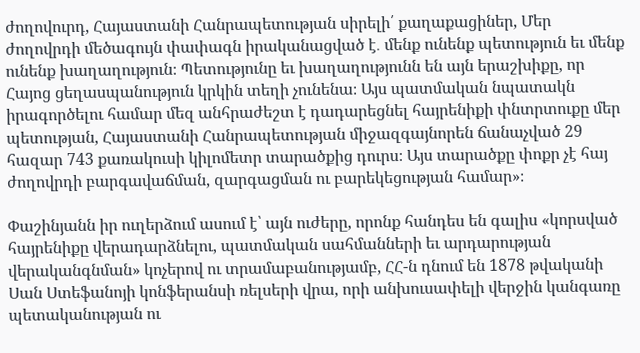ժողովուրդ, Հայաստանի Հանրապետության սիրելի՛ քաղաքացիներ, Մեր ժողովրդի մեծագույն փափագն իրականացված է․ մենք ունենք պետություն եւ մենք ունենք խաղաղություն։ Պետությունը եւ խաղաղությունն են այն երաշխիքը, որ Հայոց ցեղասպանություն կրկին տեղի չունենա։ Այս պատմական նպատակն իրագործելու համար մեզ անհրաժեշտ է դադարեցնել հայրենիքի փնտրտուքը մեր պետության, Հայաստանի Հանրապետության միջազգայնորեն ճանաչված 29 հազար 743 քառակուսի կիլոմետր տարածքից դուրս։ Այս տարածքը փոքր չէ հայ ժողովրդի բարգավաճման, զարգացման ու բարեկեցության համար»։

Փաշինյանն իր ուղերձում ասում է՝ այն ուժերը, որոնք հանդես են գալիս «կորսված հայրենիքը վերադարձնելու, պատմական սահմանների եւ արդարության վերականգնման» կոչերով ու տրամաբանությամբ, ՀՀ-ն դնում են 1878 թվականի Սան Ստեֆանոյի կոնֆերանսի ռելսերի վրա, որի անխուսափելի վերջին կանգառը պետականության ու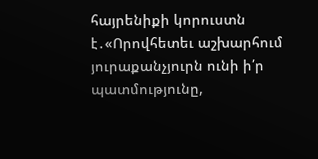հայրենիքի կորուստն է․«Որովհետեւ աշխարհում յուրաքանչյուրն ունի ի՛ր պատմությունը,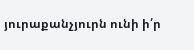յուրաքանչյուրն ունի ի՛ր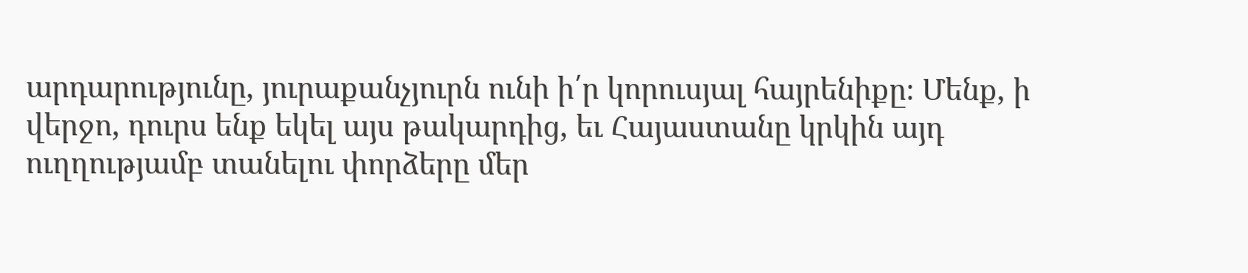արդարությունը, յուրաքանչյուրն ունի ի՛ր կորուսյալ հայրենիքը։ Մենք, ի վերջո, դուրս ենք եկել այս թակարդից, եւ Հայաստանը կրկին այդ ուղղությամբ տանելու փորձերը մեր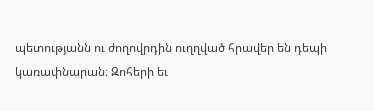պետությանն ու ժողովրդին ուղղված հրավեր են դեպի կառափնարան։ Զոհերի եւ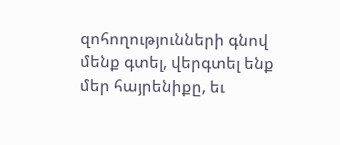զոհողությունների գնով մենք գտել, վերգտել ենք մեր հայրենիքը, եւ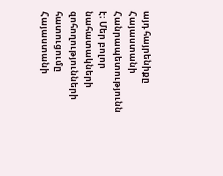այդ հայրենիքը Հայաստանի Հանրապետությունն է։ Մեր բոլոր նահատակների զոհողությունների հատուցումը Հայաստանի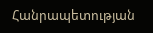Հանրապետության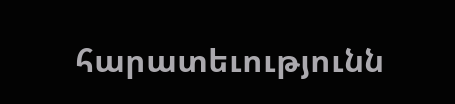հարատեւությունն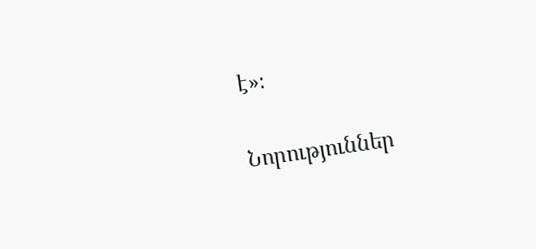է»։

Նորություններ